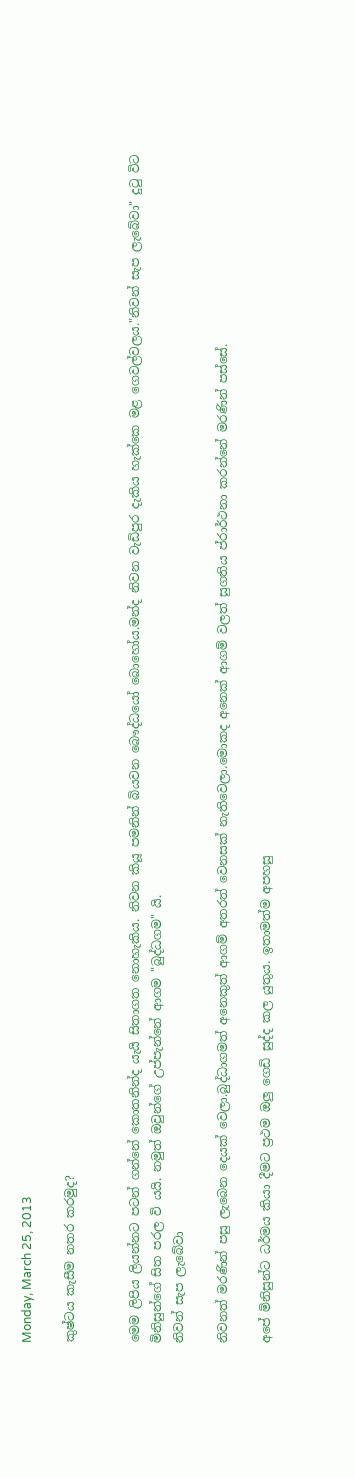Monday, March 25, 2013

කුෂ්ටය කැසීම නතර කරමුද?


මෙම ලිපිය ලියන්නට පටන් ගන්නේ කොතනින්ද යැයි සිතාගත නොහැකිය. නිවන කියූ පමනින් බියවන බෞද්ධයෝ බොහෝය.මන්ද නිවන වැඩිපුර දැකිය හැක්කෙ මළ ගෙවල්වලය."නිවන් සැප ලැබේවා" දුටු විට මිනිසුන්ගේ සිත පරල වි යයි. නමුත් ඔවුන්ගේ උප්පැන්නේ ආගම "බුද්ධගම" යි.
නිවන් සැප ලැබේවා

නිවනත් මරණින් පසු ලැබෙන දෙයක් වෙලා.බුද්ධාගමත් අනෙකුත් ආගම් අතරත් වෙනසක් නැතිවෙලා.මොකද අනෙක් ආගම් වලත් සුගතිය ප්රාර්ථනා කරන්නේ මරණින් පස්සේ.

අපේ මිනිසුන්ට ධර්මය කියා දීමට ප්‍රථම ඔලු ගෙඩි සුද්ද කල යුතුය. ඉතාමත්ම අපහසු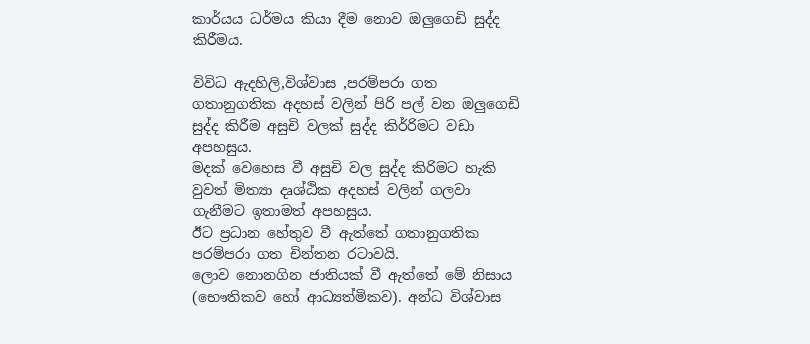කාර්යය ධර්මය කියා දීම නොව ඔලුගෙඩි සුද්ද කිරීමය.

විවිධ ඇදහිලි,විශ්වාස ,පරම්පරා ගත ගතානුගතික අදහස් වලින් පිරි පල් වන ඔලුගෙඩි සුද්ද කිරීම අසුචි වලක් සුද්ද කිර්‍රිමට වඩා අපහසුය.
මදක් වෙහෙස වී අසුචි වල සුද්ද කිරිමට හැකි වුවත් මිත්‍යා දෘශ්ඨික අදහස් වලින් ගලවා ගැනීමට ඉතාමත් අපහසුය.
ඊට ප්‍රධාන හේතුව වී ඇත්තේ ගතානුගතික පරම්පරා ගත චින්තන රටාවයි.
ලොව නොනගින ජාතියක් වී ඇත්තේ මේ නිසාය (භෞතිකව හෝ ආධ්‍යත්මිකව). අන්ධ විශ්වාස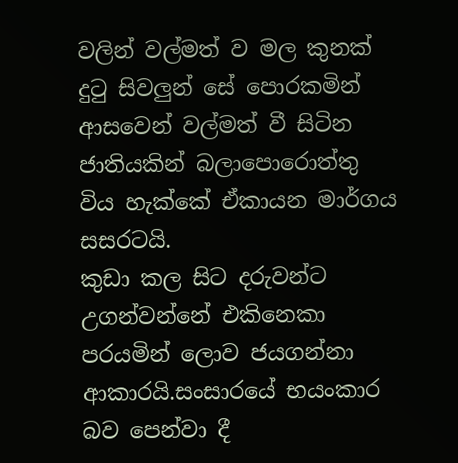වලින් වල්මත් ව මල කුනක් දුටු සිවලුන් සේ පොරකමින් ආසවෙන් වල්මත් වී සිටින ජාතියකින් බලාපොරොත්තු විය හැක්කේ ඒකායන මාර්ගය සසරටයි.
කුඩා කල සිට දරුවන්ට උගන්වන්නේ එකිනෙකා පරයමින් ලොව ජයගන්නා ආකාරයි.සංසාරයේ භයංකාර බව පෙන්වා දී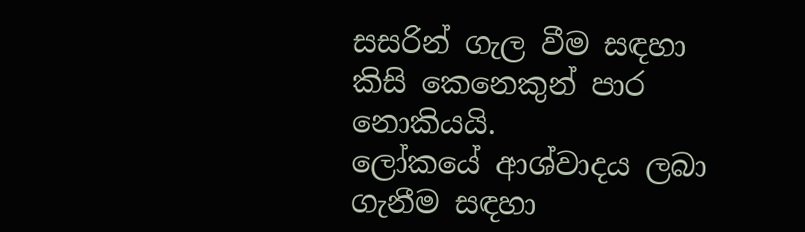සසරින් ගැල වීම සඳහා කිසි කෙනෙකුන් පාර  නොකියයි.
ලෝකයේ ආශ්වාදය ලබා ගැනීම සඳහා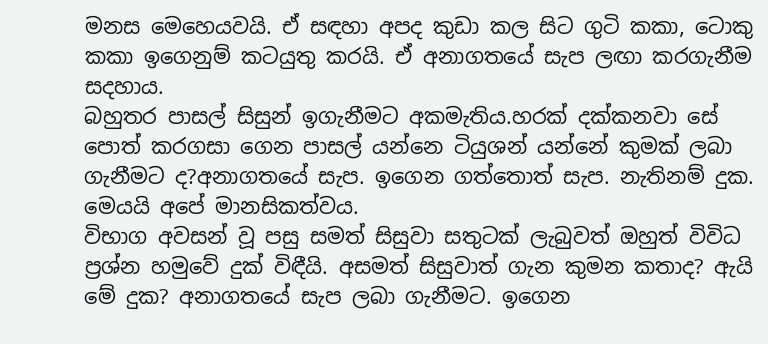මනස මෙහෙයවයි. ඒ සඳහා අපද කුඩා කල සිට ගුටි කකා, ටොකු කකා ඉගෙනුම් කටයුතු කරයි. ඒ අනාගතයේ සැප ලඟා කරගැනීම සදහාය.
බහුතර පාසල් සිසුන් ඉගැනීමට අකමැතිය.හරක් දක්කනවා සේ පොත් කරගසා ගෙන පාසල් යන්නෙ ටියුශන් යන්නේ කුමක් ලබා ගැනීමට ද?අනාගතයේ සැප. ඉගෙන ගත්තොත් සැප. නැතිනම් දුක. මෙයයි අපේ මානසිකත්වය.
විභාග අවසන් වූ පසු සමත් සිසුවා සතුටක් ලැබුවත් ඔහුත් විවිධ ප්‍රශ්න හමුවේ දුක් විඳීයි. අසමත් සිසුවාත් ගැන කුමන කතාද? ඇයි මේ දුක? අනාගතයේ සැප ලබා ගැනීමට. ඉගෙන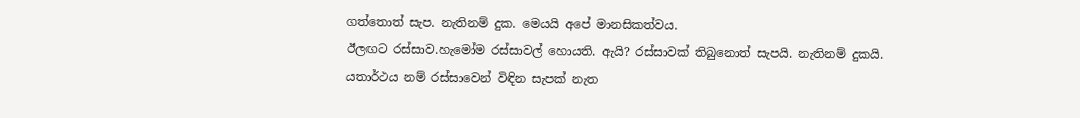ගත්තොත් සැප. නැතිනම් දුක. මෙයයි අපේ මානසිකත්වය.
ඊලඟට රස්සාව.හැමෝම රස්සාවල් හොයති. ඇයි? රස්සාවක් තිබුනොත් සැපයි. නැතිනම් දුකයි.
යතාර්ථය නම් රස්සාවෙන් විඳින සැපක් නැත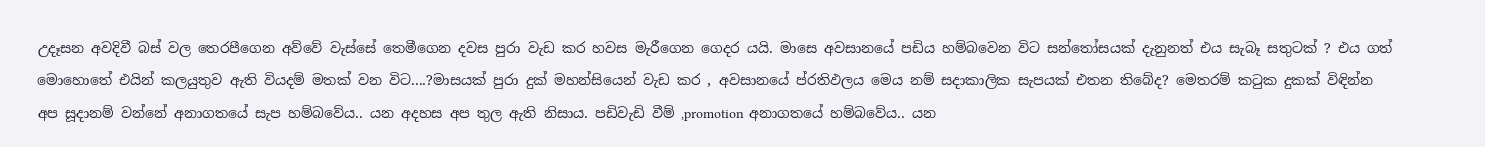උදෑසන අවදිවී බස් වල තෙරපීගෙන අව්වේ වැස්සේ තෙමීගෙන දවස පුරා වැඩ කර හවස මැරීගෙන ගෙදර යයි. මාසෙ අවසානයේ පඩිය හම්බවෙන විට සන්තෝසයක් දැනුනත් එය සැබෑ සතුටක් ? එය ගත් මොහොතේ එයින් කලයුතුව ඇති වියදම් මතක් වන විට....?මාසයක් පුරා දුක් මහන්සියෙන් වැඩ කර , අවසානයේ ප්රතිඵලය මෙය නම් සදාකාලික සැපයක් එතන තිබේද? මෙතරම් කටුක දුකක් විඳින්න අප සූදානම් වන්නේ අනාගතයේ සැප හම්බවේය.. යන අදහස අප තුල ඇති නිසාය. පඩිවැඩි වීම් ,promotion අනාගතයේ හම්බවේය.. යන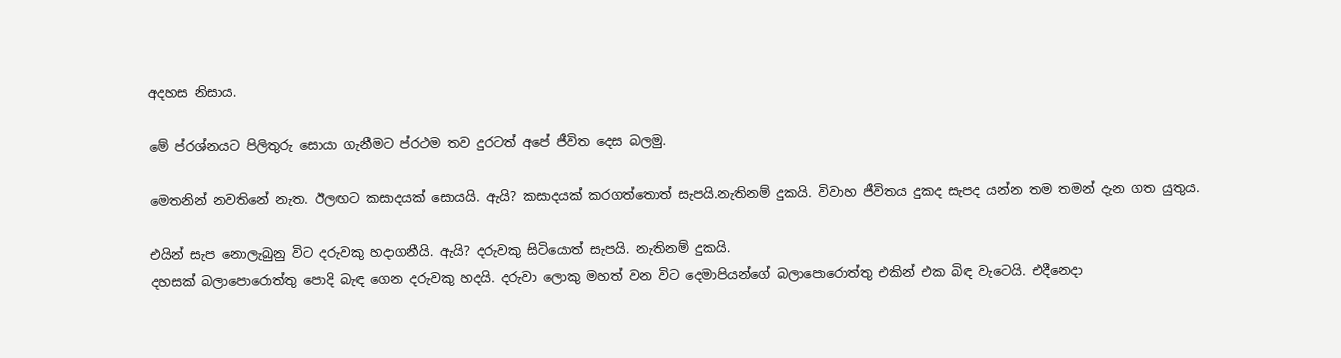අදහස නිසාය.

මේ ප්රශ්නයට පිලිතුරු සොයා ගැනීමට ප්රථම තව දුරටත් අපේ ජීවිත දෙස බලමු.

මෙතනින් නවතිනේ නැත. ඊලඟට කසාදයක් සොයයි. ඇයි? කසාදයක් කරගත්තොත් සැපයි.නැතිනම් දුකයි. විවාහ ජීවිතය දුකද සැපද යන්න තම තමන් දැන ගත යුතුය.

එයින් සැප නොලැබුනු විට දරුවකු හදාගනීයි. ඇයි? දරුවකු සිටියොත් සැපයි. නැතිනම් දුකයි.
දහසක් බලාපොරොත්තු පොදි බැඳ ගෙන දරුවකු හදයි. දරුවා ලොකු මහත් වන විට දෙමාපියන්ගේ බලාපොරොත්තු එකින් එක බිඳ වැටෙයි. එදීනෙදා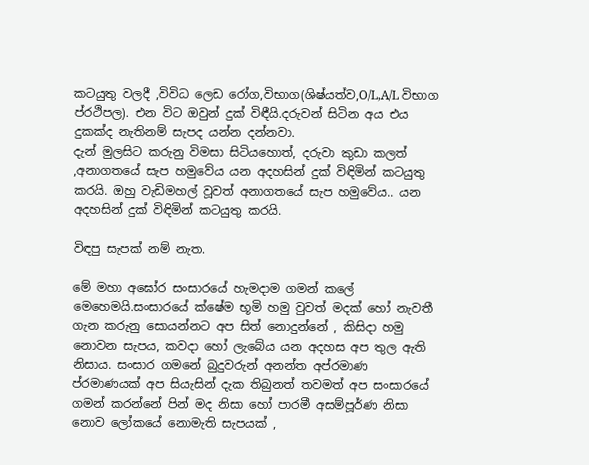කටයුතු වලදී ,විවිධ ලෙඩ රෝග,විභාග(ශිෂ්යත්ව,O/L,A/L විභාග ප්රථිපල). එන විට ඔවුන් දුක් විඳීයි.දරුවන් සිටින අය එය දුකක්ද නැතිනම් සැපද යන්න දන්නවා.
දැන් මුලසිට කරුනු විමසා සිටියහොත්, දරුවා කුඩා කලත් ,අනාගතයේ සැප හමුවේය යන අදහසින් දුක් විඳිමින් කටයුතු කරයි. ඔහු වැඩිමහල් වූවත් අනාගතයේ සැප හමුවේය.. යන අදහසින් දුක් විඳිමින් කටයුතු කරයි.

විඳපු සැපක් නම් නැත.

මේ මහා අඝෝර සංසාරයේ හැමදාම ගමන් කලේ මෙහෙමයි.සංසාරයේ ක්ෂේම භූමි හමු වුවත් මදක් හෝ නැවතී ගැන කරුනු සොයන්නට අප සිත් නොදුන්නේ , කිසිදා හමු නොවන සැපය, කවදා හෝ ලැබේය යන අදහස අප තුල ඇති නිසාය. සංසාර ගමනේ බුදුවරුන් අනන්ත අප්රමාණ ප්රමාණයක් අප සියැසින් දැක තිබුනත් තවමත් අප සංසාරයේ ගමන් කරන්නේ පින් මද නිසා හෝ පාරමී අසම්පූර්ණ නිසා නොව ලෝකයේ නොමැති සැපයක් ,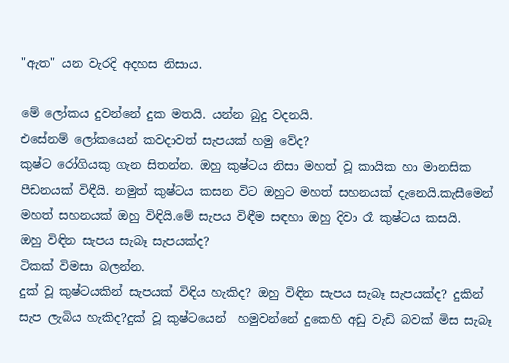"ඇත" යන වැරදි අදහස නිසාය.

මේ ලෝකය දුවන්නේ දුක මතයි. යන්න බුදු වදනයි.
එසේනම් ලෝකයෙන් කවදාවත් සැපයක් හමු වේද?
කුෂ්ට රෝගියකු ගැන සිතන්න. ඔහු කුෂ්ටය නිසා මහත් වූ කායික හා මානසික පීඩනයක් විඳීයි. නමුත් කුෂ්ටය කසන විට ඔහුට මහත් සහනයක් දැනෙයි.කැසීමෙන් මහත් සහනයක් ඔහු විඳියි.මේ සැපය විඳීම සඳහා ඔහු දිවා රෑ කුෂ්ටය කසයි.
ඔහු විඳින සැපය සැබෑ සැපයක්ද?
ටිකක් විමසා බලන්න.
දුක් වූ කුෂ්ටයකින් සැපයක් විඳිය හැකිද? ඔහු විඳින සැපය සැබෑ සැපයක්ද? දුකින් සැප ලැබිය හැකිද?දුක් වූ කුෂ්ටයෙන්  හමුවන්නේ දුකෙහි අඩු වැඩි බවක් මිස සැබෑ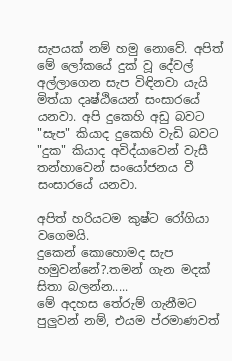සැපයක් නම් හමු නොවේ. අපිත් මේ ලෝකයේ දුක් වූ දේවල් අල්ලාගෙන සැප විඳිනවා යැයි මිත්යා දෘෂ්ඨියෙන් සංසාරයේ යනවා. අපි දුකෙහි අඩු බවට "සැප" කියාද දුකෙහි වැඩි බවට "දුක" කියාද අවිද්යාවෙන් වැසී තන්හාවෙන් සංයෝජනය වී සංසාරයේ යනවා.

අපිත් හරියටම කුෂ්ට රෝගියා වගෙමයි.
දුකෙන් කොහොමද සැප හමුවන්නේ?.තමන් ගැන මදක් සිතා බලන්න.....
මේ අදහස තේරුම් ගැනීමට පුලුවන් නම්, එයම ප්රමාණවත්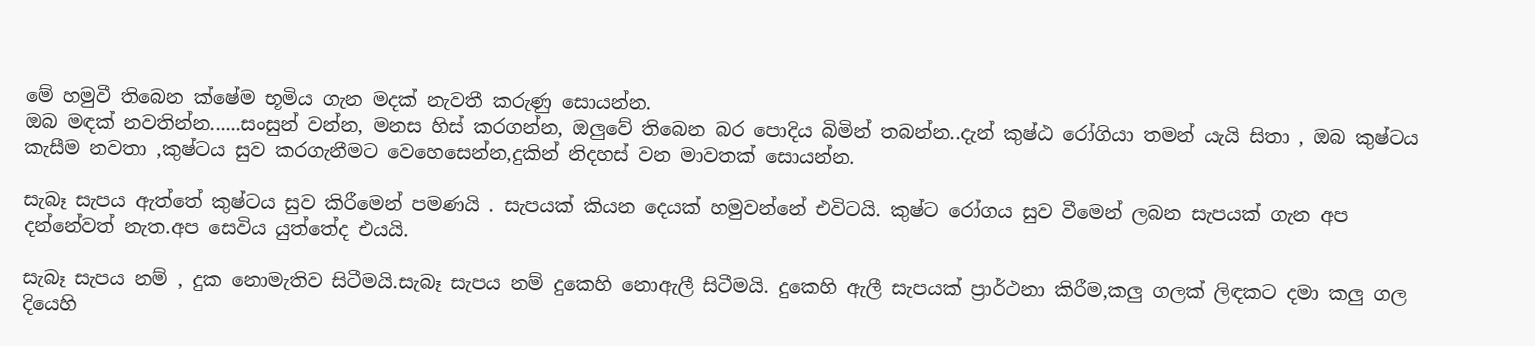මේ හමුවී තිබෙන ක්ෂේම භූමිය ගැන මදක් නැවතී කරුණු සොයන්න.
ඔබ මඳක් නවතින්න......සංසුන් වන්න, මනස හිස් කරගන්න, ඔලුවේ තිබෙන බර පොදිය බිමින් තබන්න..දැන් කුෂ්ඨ රෝගියා තමන් යැයි සිතා , ඔබ කුෂ්ටය කැසීම නවතා ,කුෂ්ටය සුව කරගැනීමට වෙහෙසෙන්න,දුකින් නිදහස් වන මාවතක් සොයන්න.

සැබෑ සැපය ඇත්තේ කුෂ්ටය සුව කිරීමෙන් පමණයි . සැපයක් කියන දෙයක් හමුවන්නේ එවිටයි. කුෂ්ට රෝගය සුව වීමෙන් ලබන සැපයක් ගැන අප දන්නේවත් නැත.අප සෙවිය යුත්තේද එයයි.

සැබෑ සැපය නම් , දුක නොමැතිව සිටීමයි.සැබෑ සැපය නම් දුකෙහි නොඇලී සිටීමයි. දුකෙහි ඇලී සැපයක් ප්‍රාර්ථනා කිරීම,කලු ගලක් ලිඳකට දමා කලු ගල දියෙහි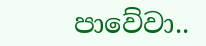පාවේවා..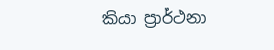කියා ප්‍රාර්ථනා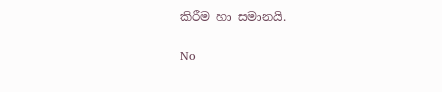කිරීම හා සමානයි.


No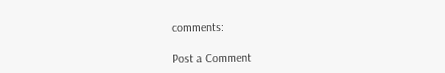comments:

Post a Comment